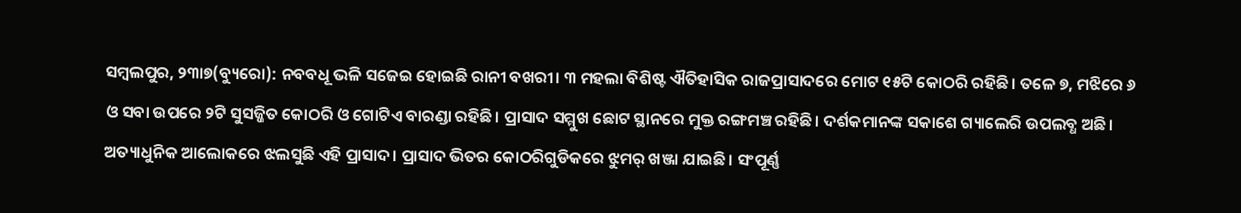ସମ୍ବଲପୁର, ୨୩ା୭(ବ୍ୟୁରୋ): ନବବଧୂ ଭଳି ସଜେଇ ହୋଇଛି ରାନୀ ବଖରୀ। ୩ ମହଲା ବିଶିଷ୍ଟ ଐତିହାସିକ ରାଜପ୍ରାସାଦରେ ମୋଟ ୧୫ଟି କୋଠରି ରହିଛି। ତଳେ ୭, ମଝିରେ ୬ ଓ ସବା ଉପରେ ୨ଟି ସୁସଜ୍ଜିତ କୋଠରି ଓ ଗୋଟିଏ ବାରଣ୍ଡା ରହିଛି। ପ୍ରାସାଦ ସମ୍ମୁଖ ଛୋଟ ସ୍ଥାନରେ ମୁକ୍ତ ରଙ୍ଗମଞ୍ଚ ରହିଛି। ଦର୍ଶକମାନଙ୍କ ସକାଶେ ଗ୍ୟାଲେରି ଉପଲବ୍ଧ ଅଛି। ଅତ୍ୟାଧୁନିକ ଆଲୋକରେ ଝଲସୁଛି ଏହି ପ୍ରାସାଦ। ପ୍ରାସାଦ ଭିତର କୋଠରିଗୁଡିକରେ ଝୁମର୍ ଖଞ୍ଜା ଯାଇଛି। ସଂପୂର୍ଣ୍ଣ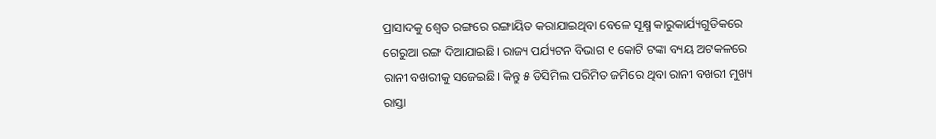ପ୍ରାସାଦକୁ ଶ୍ୱେତ ରଙ୍ଗରେ ରଙ୍ଗାୟିତ କରାଯାଇଥିବା ବେଳେ ସୂକ୍ଷ୍ମ କାରୁକାର୍ଯ୍ୟଗୁଡିକରେ ଗେରୁଆ ରଙ୍ଗ ଦିଆଯାଇଛି। ରାଜ୍ୟ ପର୍ଯ୍ୟଟନ ବିଭାଗ ୧ କୋଟି ଟଙ୍କା ବ୍ୟୟ ଅଟକଳରେ ରାନୀ ବଖରୀକୁ ସଜେଇଛି। କିନ୍ତୁ ୫ ଡିସିମିଲ ପରିମିତ ଜମିରେ ଥିବା ରାନୀ ବଖରୀ ମୁଖ୍ୟ ରାସ୍ତା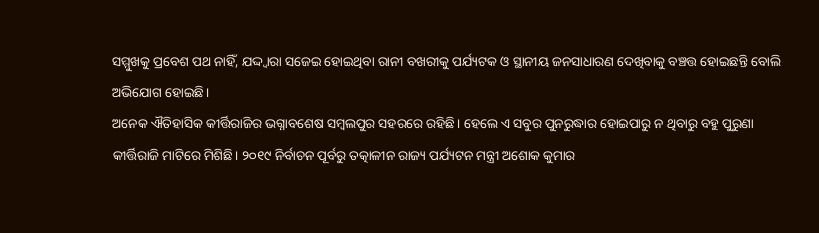ସମ୍ମୁଖକୁ ପ୍ରବେଶ ପଥ ନାହିଁ, ଯଦ୍ଦ୍ବାରା ସଜେଇ ହୋଇଥିବା ରାନୀ ବଖରୀକୁ ପର୍ଯ୍ୟଟକ ଓ ସ୍ଥାନୀୟ ଜନସାଧାରଣ ଦେଖିବାକୁ ବଞ୍ଚତ୍ତ ହୋଇଛନ୍ତି ବୋଲି ଅଭିଯୋଗ ହୋଇଛି।
ଅନେକ ଐତିହାସିକ କୀର୍ତ୍ତିରାଜିର ଭଗ୍ନାବଶେଷ ସମ୍ବଲପୁର ସହରରେ ରହିଛି। ହେଲେ ଏ ସବୁର ପୁନରୁଦ୍ଧାର ହୋଇପାରୁ ନ ଥିବାରୁ ବହୁ ପୁରୁଣା କୀର୍ତ୍ତିରାଜି ମାଟିରେ ମିଶିଛି। ୨୦୧୯ ନିର୍ବାଚନ ପୂର୍ବରୁ ତତ୍କାଳୀନ ରାଜ୍ୟ ପର୍ଯ୍ୟଟନ ମନ୍ତ୍ରୀ ଅଶୋକ କୁମାର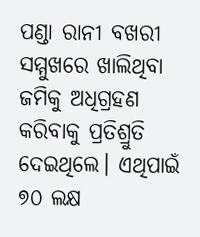ପଣ୍ଡା ରାନୀ ବଖରୀ ସମ୍ମୁଖରେ ଖାଲିଥିବା ଜମିକୁ ଅଧିଗ୍ରହଣ କରିବାକୁ ପ୍ରତିଶ୍ରୁତି ଦେଇଥିଲେ। ଏଥିପାଇଁ ୭୦ ଲକ୍ଷ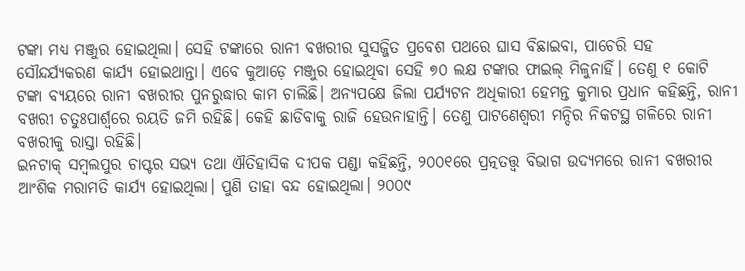ଟଙ୍କା ମଧ୍ୟ ମଞ୍ଜୁର ହୋଇଥିଲା। ସେହି ଟଙ୍କାରେ ରାନୀ ବଖରୀର ସୁସଜ୍ଜିତ ପ୍ରବେଶ ପଥରେ ଘାସ ବିଛାଇବା, ପାଚେରି ସହ ସୌନ୍ଦର୍ଯ୍ୟକରଣ କାର୍ଯ୍ୟ ହୋଇଥାନ୍ତା। ଏବେ କୁଆଡ଼େ ମଞ୍ଜୁର ହୋଇଥିବା ସେହି ୭୦ ଲକ୍ଷ ଟଙ୍କାର ଫାଇଲ୍ ମିଳୁନାହିଁ। ତେଣୁ ୧ କୋଟି ଟଙ୍କା ବ୍ୟୟରେ ରାନୀ ବଖରୀର ପୁନରୁଦ୍ଧାର କାମ ଚାଲିଛି। ଅନ୍ୟପକ୍ଷେ ଜିଲା ପର୍ଯ୍ୟଟନ ଅଧିକାରୀ ହେମନ୍ତ କୁମାର ପ୍ରଧାନ କହିଛନ୍ତି, ରାନୀ ବଖରୀ ଚତୁଃପାର୍ଶ୍ୱରେ ରୟତି ଜମି ରହିଛି। କେହି ଛାଡିବାକୁ ରାଜି ହେଉନାହାନ୍ତି। ତେଣୁ ପାଟଣେଶ୍ୱରୀ ମନ୍ଦିର ନିକଟସ୍ଥ ଗଳିରେ ରାନୀ ବଖରୀକୁ ରାସ୍ତା ରହିଛି।
ଇନଟାକ୍ ସମ୍ବଲପୁର ଚାପ୍ଟର ସଭ୍ୟ ତଥା ଐତିହାସିକ ଦୀପକ ପଣ୍ଡା କହିଛନ୍ତି, ୨୦୦୧ରେ ପ୍ରତ୍ନତତ୍ତ୍ୱ ବିଭାଗ ଉଦ୍ୟମରେ ରାନୀ ବଖରୀର ଆଂଶିକ ମରାମତି କାର୍ଯ୍ୟ ହୋଇଥିଲା। ପୁଣି ତାହା ବନ୍ଦ ହୋଇଥିଲା। ୨୦୦୯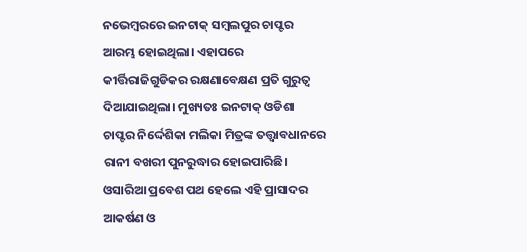ନଭେମ୍ବରରେ ଇନଟାକ୍ ସମ୍ବଲପୁର ଚାପ୍ଟର ଆରମ୍ଭ ହୋଇଥିଲା। ଏହାପରେ କୀର୍ତ୍ତିରାଜିଗୁଡିକର ରକ୍ଷଣାବେକ୍ଷଣ ପ୍ରତି ଗୁରୁତ୍ୱ ଦିଆଯାଇଥିଲା। ମୁଖ୍ୟତଃ ଇନଟାକ୍ ଓଡିଶା ଚାପ୍ଟର ନିର୍ଦ୍ଦେଶିକା ମଲିକା ମିତ୍ରଙ୍କ ତତ୍ତ୍ବାବଧାନରେ ରାନୀ ବଖରୀ ପୁନରୁଦ୍ଧାର ହୋଇପାରିଛି। ଓସାରିଆ ପ୍ରବେଶ ପଥ ହେଲେ ଏହି ପ୍ରାସାଦର ଆକର୍ଷଣ ଓ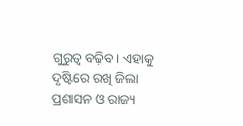ଗୁରୁତ୍ୱ ବଢ଼ିବ। ଏହାକୁ ଦୃଷ୍ଟିରେ ରଖି ଜିଲା ପ୍ରଶାସନ ଓ ରାଜ୍ୟ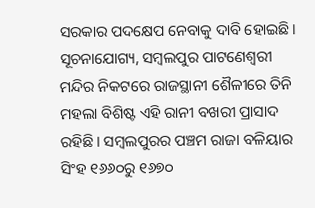ସରକାର ପଦକ୍ଷେପ ନେବାକୁ ଦାବି ହୋଇଛି।
ସୂଚନାଯୋଗ୍ୟ, ସମ୍ବଲପୁର ପାଟଣେଶ୍ୱରୀ ମନ୍ଦିର ନିକଟରେ ରାଜସ୍ଥାନୀ ଶୈଳୀରେ ତିନି ମହଲା ବିଶିଷ୍ଟ ଏହି ରାନୀ ବଖରୀ ପ୍ରାସାଦ ରହିଛି। ସମ୍ବଲପୁରର ପଞ୍ଚମ ରାଜା ବଳିୟାର ସିଂହ ୧୬୬୦ରୁ ୧୬୭୦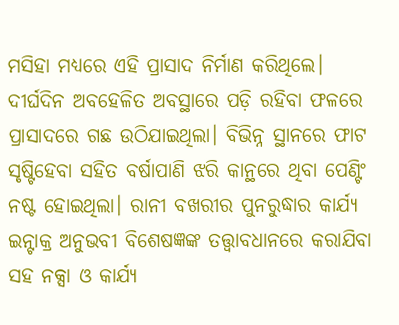ମସିହା ମଧ୍ୟରେ ଏହି ପ୍ରାସାଦ ନିର୍ମାଣ କରିଥିଲେ। ଦୀର୍ଘଦିନ ଅବହେଳିତ ଅବସ୍ଥାରେ ପଡ଼ି ରହିବା ଫଳରେ ପ୍ରାସାଦରେ ଗଛ ଉଠିଯାଇଥିଲା। ବିଭିନ୍ନ ସ୍ଥାନରେ ଫାଟ ସୃଷ୍ଟିହେବା ସହିତ ବର୍ଷାପାଣି ଝରି କାନ୍ଥରେ ଥିବା ପେଣ୍ଟିଂ ନଷ୍ଟ ହୋଇଥିଲା। ରାନୀ ବଖରୀର ପୁନରୁଦ୍ଧାର କାର୍ଯ୍ୟ ଇନ୍ଟାକ୍ର ଅନୁଭବୀ ବିଶେଷଜ୍ଞଙ୍କ ତତ୍ତ୍ୱାବଧାନରେ କରାଯିବା ସହ ନକ୍ସା ଓ କାର୍ଯ୍ୟ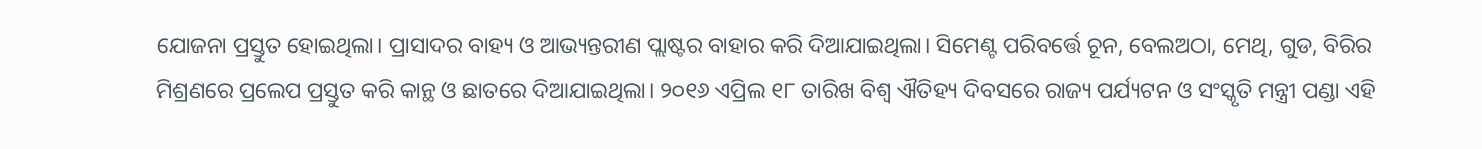ଯୋଜନା ପ୍ରସ୍ତୁତ ହୋଇଥିଲା। ପ୍ରାସାଦର ବାହ୍ୟ ଓ ଆଭ୍ୟନ୍ତରୀଣ ପ୍ଲାଷ୍ଟର ବାହାର କରି ଦିଆଯାଇଥିଲା। ସିମେଣ୍ଟ ପରିବର୍ତ୍ତେ ଚୂନ, ବେଲଅଠା, ମେଥି, ଗୁଡ, ବିରିର ମିଶ୍ରଣରେ ପ୍ରଲେପ ପ୍ରସ୍ତୁତ କରି କାନ୍ଥ ଓ ଛାତରେ ଦିଆଯାଇଥିଲା। ୨୦୧୬ ଏପ୍ରିଲ ୧୮ ତାରିଖ ବିଶ୍ୱ ଐତିହ୍ୟ ଦିବସରେ ରାଜ୍ୟ ପର୍ଯ୍ୟଟନ ଓ ସଂସ୍କୃତି ମନ୍ତ୍ରୀ ପଣ୍ଡା ଏହି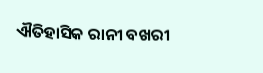ଐତିହାସିକ ରାନୀ ବଖରୀ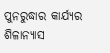ପୁନରୁଦ୍ଧାର କାର୍ଯ୍ୟର ଶିଳାନ୍ୟାସ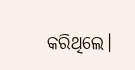କରିଥିଲେ।